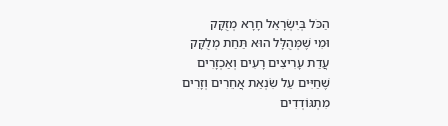הַכֹּל בְּיִשְׂרָאֵל חָרָא מְזֻקָּק
וּמִי שֶׁמְּהֻלָּל הוּא תַּחַת מְלֻקָּק
עֲדַת עָרִיצִים רָעִים וְאַכְזָרִים
שֶׁחַיִּים עַל שִׂנְאַת אֲחֵרִים וְזָרִים
מִתְגּוֹדְדִים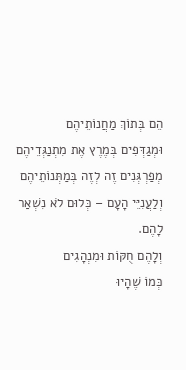הֵם בְּתוֹךְ מַחֲנוֹתֵיהֶם
וּמְגַדְּפִים בְּמֶרֶץ אֶת מִתְנַגְּדֵיהֶם
מְפַרְגְּנִים זֶה לְזֶה בְּמַתְּנוֹתֵיהֶם
וְלַעֲנִיֵּי הָעָם – כְּלוּם לֹא נִשְׁאַר לָהֶם.
וְלָהֶם חֻקּוֹת וּמִנְהָגִים
כְּמוֹ שֶׁהָיוּ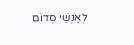לְאַנְשֵׁי סְדוֹם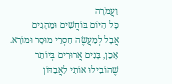וַעֲמֹרָה
כָּל הַיּוֹם בּוֹחֲשִׁים וּמֵהָגִים
אֲבָל לְמַעֲשֶׂה חַסְרֵי מוּסָר וּמוֹרָא.
אָכֵן, בָּנִים אֲרוּרִים בְּיוֹתֵר
שֶׁהוֹבִילוּ אוֹתִי לַאֲבַדּוֹן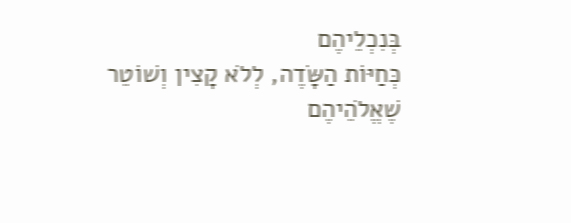בְּנִכְלֵיהֶם
כְּחַיּוֹת הַשָּׂדֶה, לְלֹא קָצִין וְשׁוֹטֵר
שֶׁאֱלֹהֵיהֶם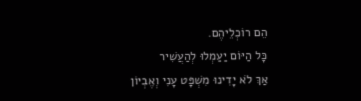הֵם רוֹכְלֵיהֶם.
כָּל הַיּוֹם יַעַמְלוּ לְהַעֲשִׁיר
אַךְ לֹא יָדִינוּ מִשְׁפָּט עָנִי וְאֶבְיוֹן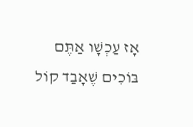אָז עַכְשָׁו אַתֶּם בּוֹכִים שֶׁאָבַד קוֹל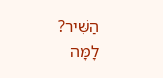הַשִּׁיר?
לָמָּה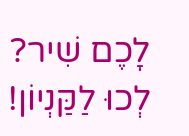לָכֶם שִׁיר? לְכוּ לַקַּנְיוֹן!